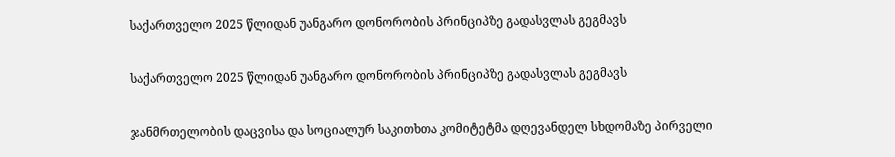საქართველო 2025 წლიდან უანგარო დონორობის პრინციპზე გადასვლას გეგმავს

საქართველო 2025 წლიდან უანგარო დონორობის პრინციპზე გადასვლას გეგმავს

ჯანმრთელობის დაცვისა და სოციალურ საკითხთა კომიტეტმა დღევანდელ სხდომაზე პირველი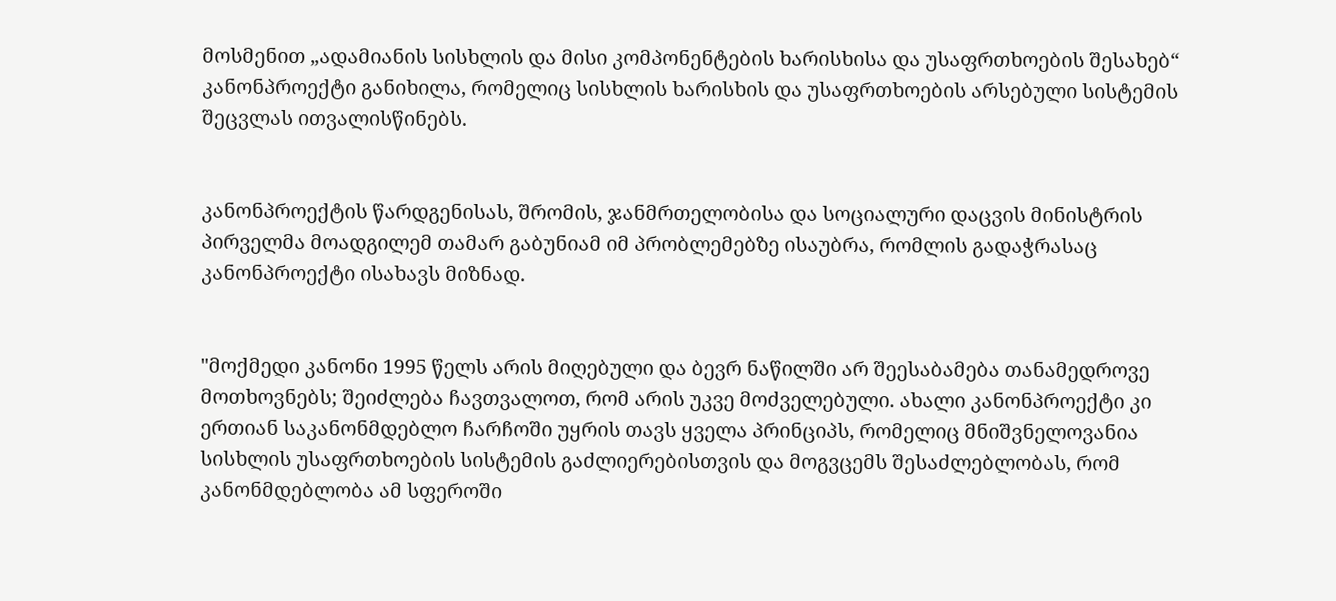მოსმენით „ადამიანის სისხლის და მისი კომპონენტების ხარისხისა და უსაფრთხოების შესახებ“ კანონპროექტი განიხილა, რომელიც სისხლის ხარისხის და უსაფრთხოების არსებული სისტემის შეცვლას ითვალისწინებს.


კანონპროექტის წარდგენისას, შრომის, ჯანმრთელობისა და სოციალური დაცვის მინისტრის პირველმა მოადგილემ თამარ გაბუნიამ იმ პრობლემებზე ისაუბრა, რომლის გადაჭრასაც კანონპროექტი ისახავს მიზნად.


"მოქმედი კანონი 1995 წელს არის მიღებული და ბევრ ნაწილში არ შეესაბამება თანამედროვე მოთხოვნებს; შეიძლება ჩავთვალოთ, რომ არის უკვე მოძველებული. ახალი კანონპროექტი კი ერთიან საკანონმდებლო ჩარჩოში უყრის თავს ყველა პრინციპს, რომელიც მნიშვნელოვანია სისხლის უსაფრთხოების სისტემის გაძლიერებისთვის და მოგვცემს შესაძლებლობას, რომ კანონმდებლობა ამ სფეროში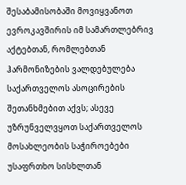შესაბამისობაში მოვიყვანოთ ევროკავშირის იმ სამართლებრივ აქტებთან, რომლებთან ჰარმონიზების ვალდებულება საქართველოს ასოცირების შეთანხმებით აქვს; ასევე უზრუნველვყოთ საქართველოს მოსახლეობის საჭიროებები უსაფრთხო სისხლთან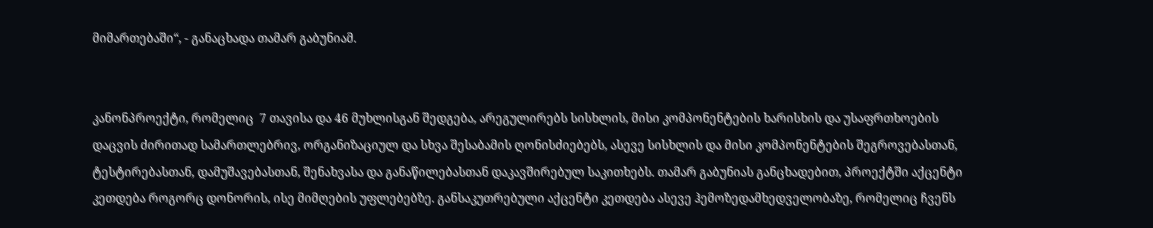მიმართებაში“, - განაცხადა თამარ გაბუნიამ.


კანონპროექტი, რომელიც  7 თავისა და 46 მუხლისგან შედგება, არეგულირებს სისხლის, მისი კომპონენტების ხარისხის და უსაფრთხოების დაცვის ძირითად სამართლებრივ, ორგანიზაციულ და სხვა შესაბამის ღონისძიებებს, ასევე სისხლის და მისი კომპონენტების შეგროვებასთან, ტესტირებასთან, დამუშავებასთან, შენახვასა და განაწილებასთან დაკავშირებულ საკითხებს. თამარ გაბუნიას განცხადებით, პროექტში აქცენტი კეთდება როგორც დონორის, ისე მიმღების უფლებებზე. განსაკუთრებული აქცენტი კეთდება ასევე ჰემოზედამხედველობაზე, რომელიც ჩვენს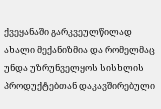ქვეყანაში გარკვეულწილად ახალი მექანიზმია და რომელმაც უნდა უზრუნველყოს სისხლის პროდუქტებთან დაკავშირებული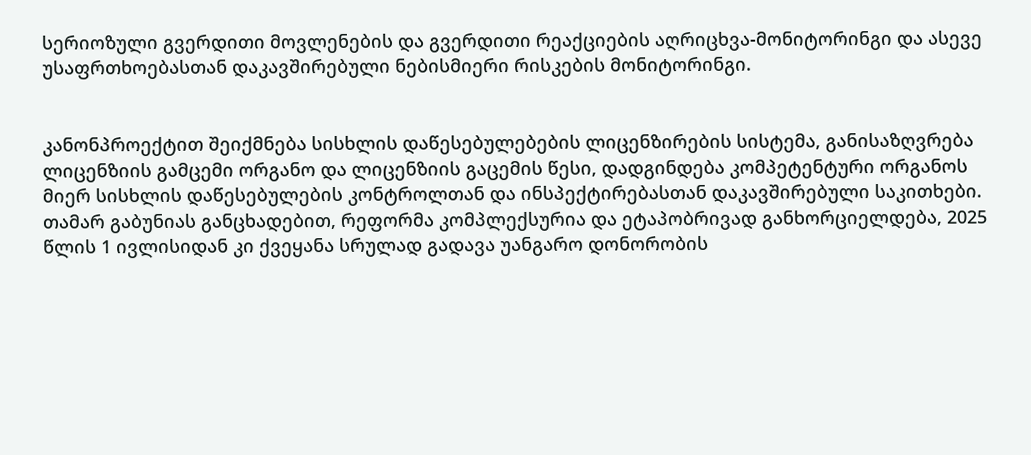სერიოზული გვერდითი მოვლენების და გვერდითი რეაქციების აღრიცხვა-მონიტორინგი და ასევე უსაფრთხოებასთან დაკავშირებული ნებისმიერი რისკების მონიტორინგი.


კანონპროექტით შეიქმნება სისხლის დაწესებულებების ლიცენზირების სისტემა, განისაზღვრება ლიცენზიის გამცემი ორგანო და ლიცენზიის გაცემის წესი, დადგინდება კომპეტენტური ორგანოს მიერ სისხლის დაწესებულების კონტროლთან და ინსპექტირებასთან დაკავშირებული საკითხები. თამარ გაბუნიას განცხადებით, რეფორმა კომპლექსურია და ეტაპობრივად განხორციელდება, 2025 წლის 1 ივლისიდან კი ქვეყანა სრულად გადავა უანგარო დონორობის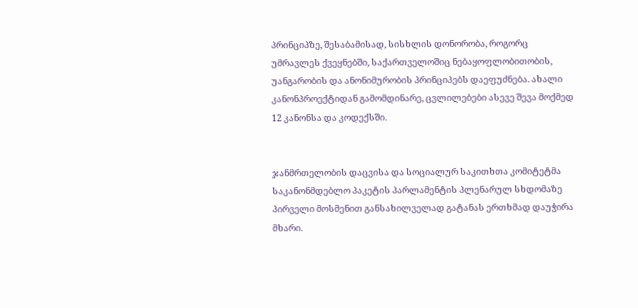პრინციპზე, შესაბამისად, სისხლის დონორობა, როგორც უმრავლეს ქვეყნებში, საქართველოშიც ნებაყოფლობითობის, უანგარობის და ანონიმურობის პრინციპებს დაეფუძნება. ახალი კანონპროექტიდან გამომდინარე, ცვლილებები ასევე შევა მოქმედ 12 კანონსა და კოდექსში.


ჯანმრთელობის დაცვისა და სოციალურ საკითხთა კომიტეტმა საკანონმდებლო პაკეტის პარლამენტის პლენარულ სხდომაზე პირველი მოსმენით განსახილველად გატანას ერთხმად დაუჭირა მხარი.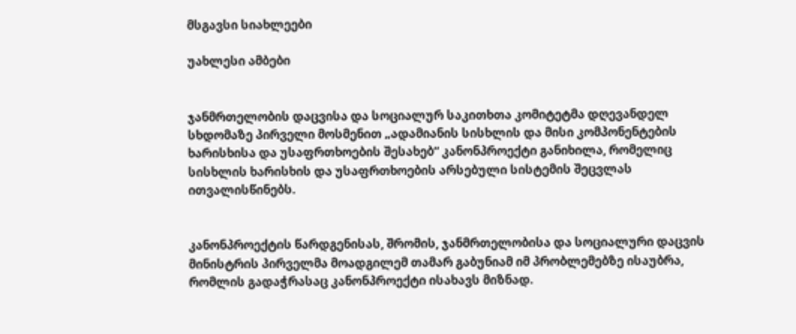მსგავსი სიახლეები

უახლესი ამბები


ჯანმრთელობის დაცვისა და სოციალურ საკითხთა კომიტეტმა დღევანდელ სხდომაზე პირველი მოსმენით „ადამიანის სისხლის და მისი კომპონენტების ხარისხისა და უსაფრთხოების შესახებ“ კანონპროექტი განიხილა, რომელიც სისხლის ხარისხის და უსაფრთხოების არსებული სისტემის შეცვლას ითვალისწინებს.


კანონპროექტის წარდგენისას, შრომის, ჯანმრთელობისა და სოციალური დაცვის მინისტრის პირველმა მოადგილემ თამარ გაბუნიამ იმ პრობლემებზე ისაუბრა, რომლის გადაჭრასაც კანონპროექტი ისახავს მიზნად.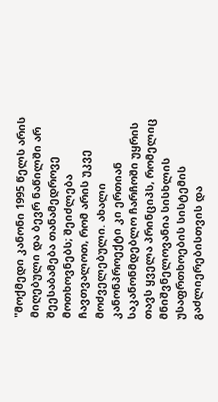"მოქმედი კანონი 1995 წელს არის მიღებული და ბევრ ნაწილში არ შეესაბამება თანამედროვე მოთხოვნებს; შეიძლება ჩავთვალოთ, რომ არის უკვე მოძველებული. ახალი კანონპროექტი კი ერთიან საკანონმდებლო ჩარჩოში უყრის თავს ყველა პრინციპს, რომელიც მნიშვნელოვანია სისხლის უსაფრთხოების სისტემის გაძლიერებისთვის და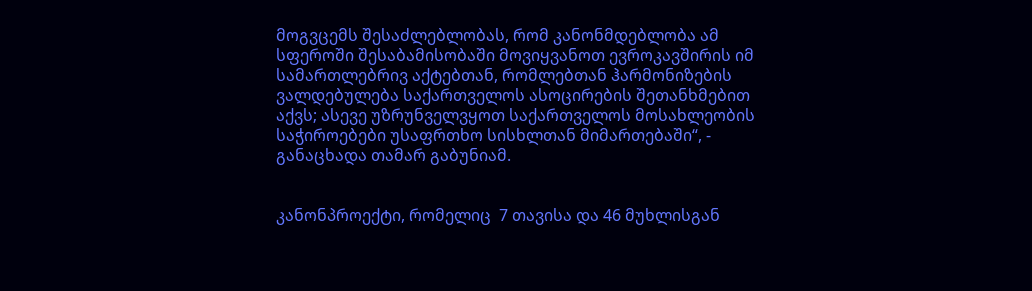მოგვცემს შესაძლებლობას, რომ კანონმდებლობა ამ სფეროში შესაბამისობაში მოვიყვანოთ ევროკავშირის იმ სამართლებრივ აქტებთან, რომლებთან ჰარმონიზების ვალდებულება საქართველოს ასოცირების შეთანხმებით აქვს; ასევე უზრუნველვყოთ საქართველოს მოსახლეობის საჭიროებები უსაფრთხო სისხლთან მიმართებაში“, - განაცხადა თამარ გაბუნიამ.


კანონპროექტი, რომელიც  7 თავისა და 46 მუხლისგან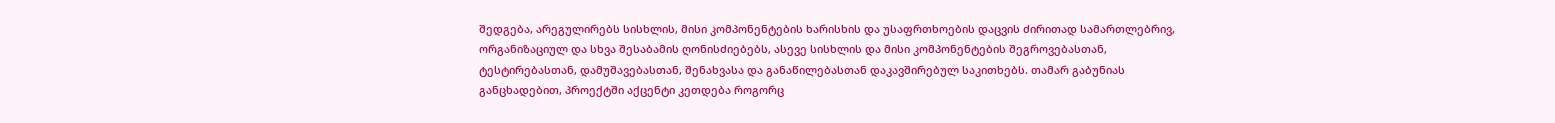შედგება, არეგულირებს სისხლის, მისი კომპონენტების ხარისხის და უსაფრთხოების დაცვის ძირითად სამართლებრივ, ორგანიზაციულ და სხვა შესაბამის ღონისძიებებს, ასევე სისხლის და მისი კომპონენტების შეგროვებასთან, ტესტირებასთან, დამუშავებასთან, შენახვასა და განაწილებასთან დაკავშირებულ საკითხებს. თამარ გაბუნიას განცხადებით, პროექტში აქცენტი კეთდება როგორც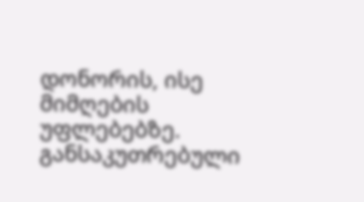დონორის, ისე მიმღების უფლებებზე. განსაკუთრებული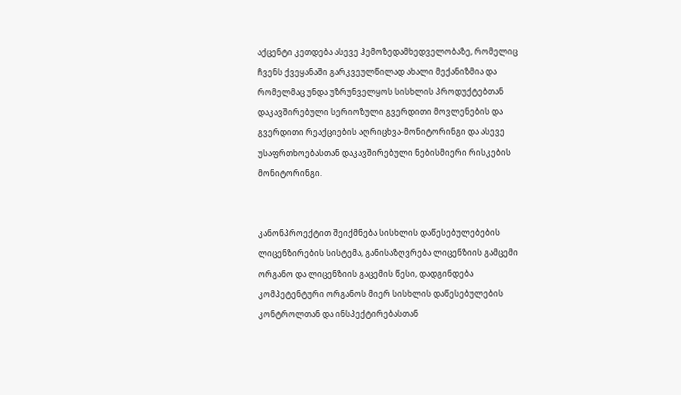აქცენტი კეთდება ასევე ჰემოზედამხედველობაზე, რომელიც ჩვენს ქვეყანაში გარკვეულწილად ახალი მექანიზმია და რომელმაც უნდა უზრუნველყოს სისხლის პროდუქტებთან დაკავშირებული სერიოზული გვერდითი მოვლენების და გვერდითი რეაქციების აღრიცხვა-მონიტორინგი და ასევე უსაფრთხოებასთან დაკავშირებული ნებისმიერი რისკების მონიტორინგი.


კანონპროექტით შეიქმნება სისხლის დაწესებულებების ლიცენზირების სისტემა, განისაზღვრება ლიცენზიის გამცემი ორგანო და ლიცენზიის გაცემის წესი, დადგინდება კომპეტენტური ორგანოს მიერ სისხლის დაწესებულების კონტროლთან და ინსპექტირებასთან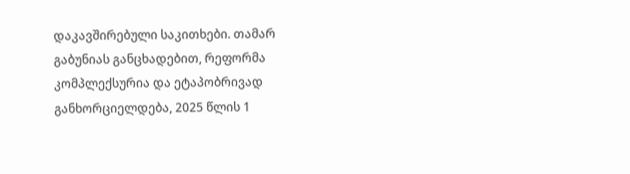დაკავშირებული საკითხები. თამარ გაბუნიას განცხადებით, რეფორმა კომპლექსურია და ეტაპობრივად განხორციელდება, 2025 წლის 1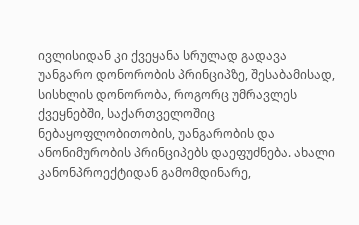ივლისიდან კი ქვეყანა სრულად გადავა უანგარო დონორობის პრინციპზე, შესაბამისად, სისხლის დონორობა, როგორც უმრავლეს ქვეყნებში, საქართველოშიც ნებაყოფლობითობის, უანგარობის და ანონიმურობის პრინციპებს დაეფუძნება. ახალი კანონპროექტიდან გამომდინარე,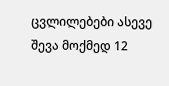ცვლილებები ასევე შევა მოქმედ 12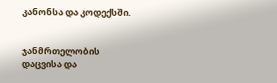კანონსა და კოდექსში.


ჯანმრთელობის დაცვისა და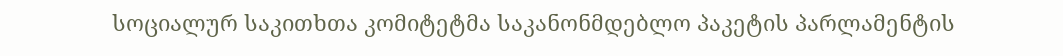სოციალურ საკითხთა კომიტეტმა საკანონმდებლო პაკეტის პარლამენტის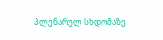პლენარულ სხდომაზე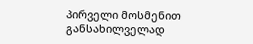პირველი მოსმენით განსახილველად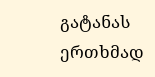გატანას ერთხმად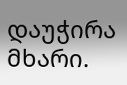დაუჭირა მხარი.